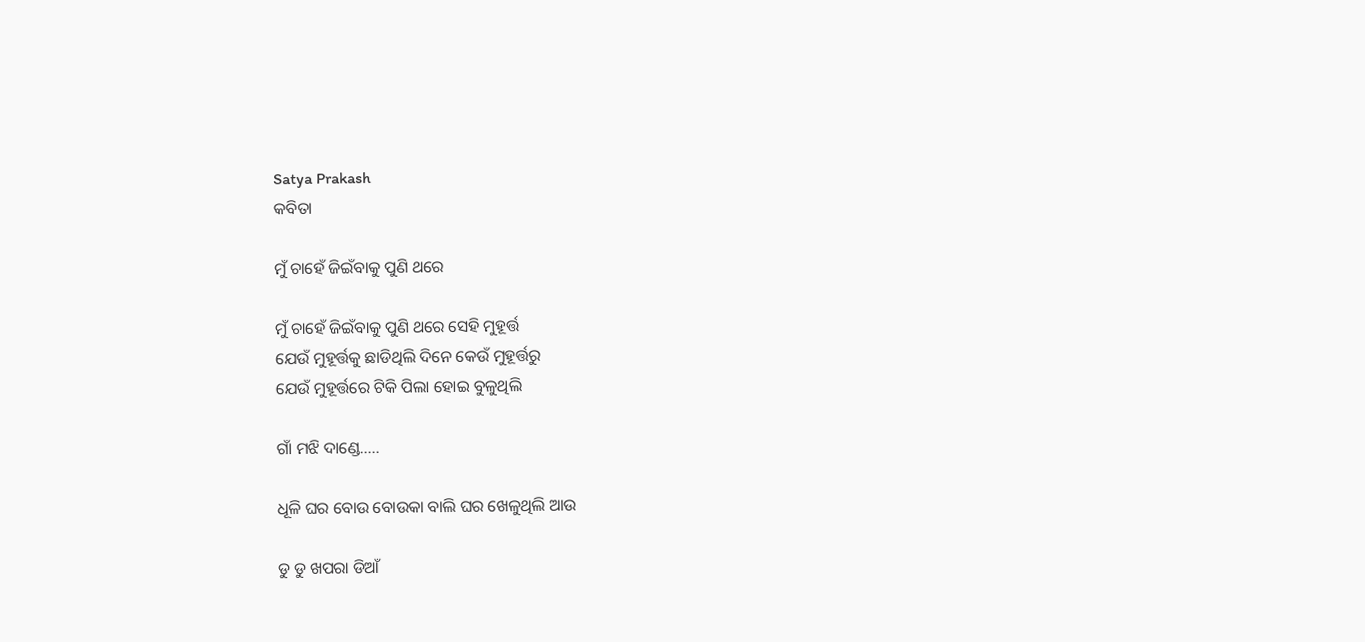Satya Prakash
କବିତା

ମୁଁ ଚାହେଁ ଜିଇଁବାକୁ ପୁଣି ଥରେ

ମୁଁ ଚାହେଁ ଜିଇଁବାକୁ ପୁଣି ଥରେ ସେହି ମୁହୂର୍ତ୍ତ
ଯେଉଁ ମୁହୂର୍ତ୍ତକୁ ଛାଡିଥିଲି ଦିନେ କେଉଁ ମୁହୂର୍ତ୍ତରୁ
ଯେଉଁ ମୁହୂର୍ତ୍ତରେ ଟିକି ପିଲା ହୋଇ ବୁଳୁଥିଲି

ଗାଁ ମଝି ଦାଣ୍ଡେ…..

ଧୂଳି ଘର ବୋଉ ବୋଉକା ବାଲି ଘର ଖେଳୁଥିଲି ଆଉ

ଡୁ ଡୁ ଖପରା ଡିଆଁ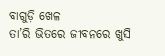ବାଗୁଡ଼ି ଖେଳ
ତା’ରି ଭିତରେ ଜୀବନରେ ଖୁସି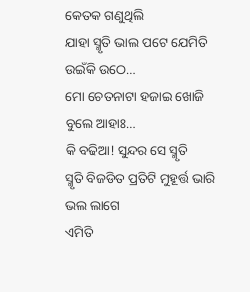କେତକ ଗଣୁଥିଲି
ଯାହା ସ୍ମୃତି ଭାଲ ପଟେ ଯେମିତି ଉଇଁକି ଉଠେ…
ମୋ ଚେତନାଟା ହଜାଇ ଖୋଜି ବୁଲେ ଆହାଃ…
କି ବଢିଆ! ସୁନ୍ଦର ସେ ସ୍ମୃତି
ସ୍ମୃତି ବିଜଡିତ ପ୍ରତିଟି ମୁହୂର୍ତ୍ତ ଭାରି ଭଲ ଲାଗେ
ଏମିତି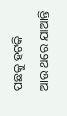ପଛକୁ ହଟକି
ଆଉ ଥରେ ଯାଆନ୍ତି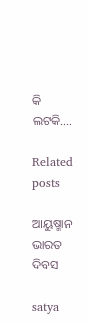କି ଲଟକି….

Related posts

ଆୟୁଷ୍ମାନ ଭାରତ ଦିବସ

satya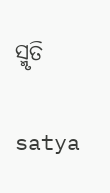ସ୍ମୃତି

satya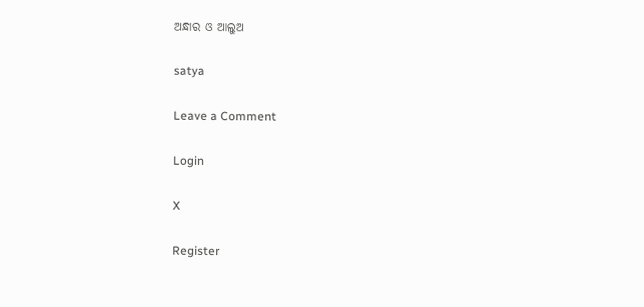ଅନ୍ଧାର ଓ ଆଲୁଅ

satya

Leave a Comment

Login

X

Register